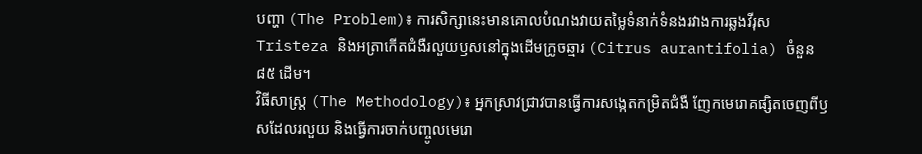បញ្ហា (The Problem)៖ ការសិក្សានេះមានគោលបំណងវាយតម្លៃទំនាក់ទំនងរវាងការឆ្លងវីរុស Tristeza និងអត្រាកើតជំងឺរលួយឫសនៅក្នុងដើមក្រូចឆ្មារ (Citrus aurantifolia) ចំនួន ៨៥ ដើម។
វិធីសាស្ត្រ (The Methodology)៖ អ្នកស្រាវជ្រាវបានធ្វើការសង្កេតកម្រិតជំងឺ ញែកមេរោគផ្សិតចេញពីឫសដែលរលួយ និងធ្វើការចាក់បញ្ចូលមេរោ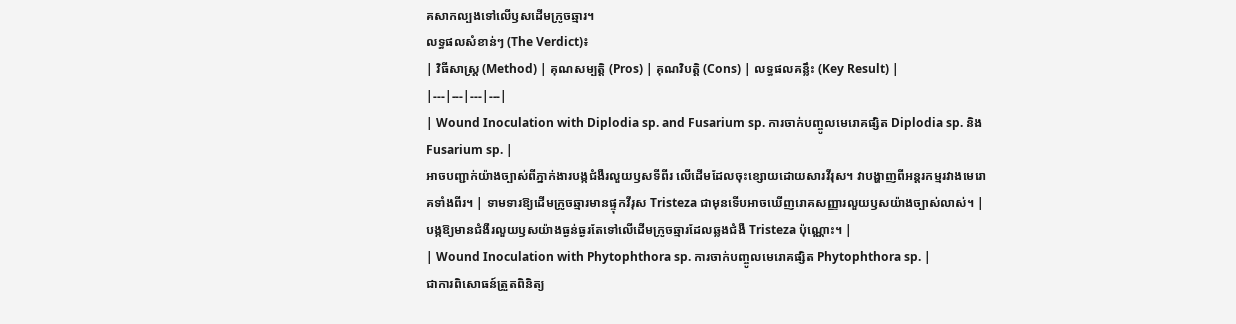គសាកល្បងទៅលើឫសដើមក្រូចឆ្មារ។
លទ្ធផលសំខាន់ៗ (The Verdict)៖
| វិធីសាស្ត្រ (Method) | គុណសម្បត្តិ (Pros) | គុណវិបត្តិ (Cons) | លទ្ធផលគន្លឹះ (Key Result) |
|---|---|---|---|
| Wound Inoculation with Diplodia sp. and Fusarium sp. ការចាក់បញ្ចូលមេរោគផ្សិត Diplodia sp. និង Fusarium sp. |
អាចបញ្ជាក់យ៉ាងច្បាស់ពីភ្នាក់ងារបង្កជំងឺរលួយឫសទីពីរ លើដើមដែលចុះខ្សោយដោយសារវីរុស។ វាបង្ហាញពីអន្តរកម្មរវាងមេរោគទាំងពីរ។ | ទាមទារឱ្យដើមក្រូចឆ្មារមានផ្ទុកវីរុស Tristeza ជាមុនទើបអាចឃើញរោគសញ្ញារលួយឫសយ៉ាងច្បាស់លាស់។ | បង្កឱ្យមានជំងឺរលួយឫសយ៉ាងធ្ងន់ធ្ងរតែទៅលើដើមក្រូចឆ្មារដែលឆ្លងជំងឺ Tristeza ប៉ុណ្ណោះ។ |
| Wound Inoculation with Phytophthora sp. ការចាក់បញ្ចូលមេរោគផ្សិត Phytophthora sp. |
ជាការពិសោធន៍ត្រួតពិនិត្យ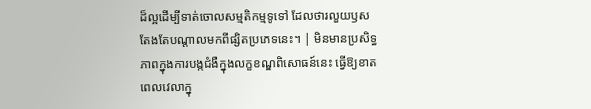ដ៏ល្អដើម្បីទាត់ចោលសម្មតិកម្មទូទៅ ដែលថារលួយឫសតែងតែបណ្តាលមកពីផ្សិតប្រភេទនេះ។ | មិនមានប្រសិទ្ធភាពក្នុងការបង្កជំងឺក្នុងលក្ខខណ្ឌពិសោធន៍នេះ ធ្វើឱ្យខាតពេលវេលាក្នុ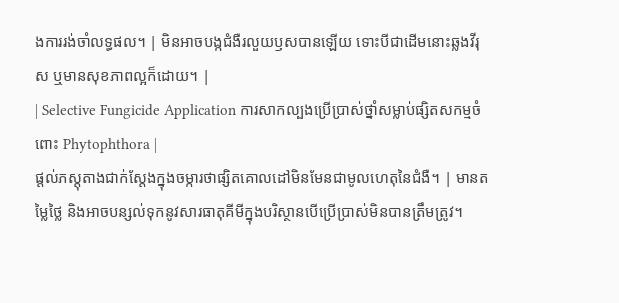ងការរង់ចាំលទ្ធផល។ | មិនអាចបង្កជំងឺរលួយឫសបានឡើយ ទោះបីជាដើមនោះឆ្លងវីរុស ឬមានសុខភាពល្អក៏ដោយ។ |
| Selective Fungicide Application ការសាកល្បងប្រើប្រាស់ថ្នាំសម្លាប់ផ្សិតសកម្មចំពោះ Phytophthora |
ផ្តល់ភស្តុតាងជាក់ស្តែងក្នុងចម្ការថាផ្សិតគោលដៅមិនមែនជាមូលហេតុនៃជំងឺ។ | មានតម្លៃថ្លៃ និងអាចបន្សល់ទុកនូវសារធាតុគីមីក្នុងបរិស្ថានបើប្រើប្រាស់មិនបានត្រឹមត្រូវ។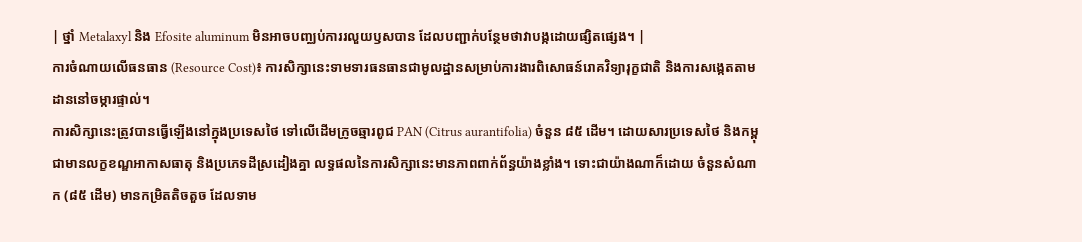| ថ្នាំ Metalaxyl និង Efosite aluminum មិនអាចបញ្ឈប់ការរលួយឫសបាន ដែលបញ្ជាក់បន្ថែមថាវាបង្កដោយផ្សិតផ្សេង។ |
ការចំណាយលើធនធាន (Resource Cost)៖ ការសិក្សានេះទាមទារធនធានជាមូលដ្ឋានសម្រាប់ការងារពិសោធន៍រោគវិទ្យារុក្ខជាតិ និងការសង្កេតតាមដាននៅចម្ការផ្ទាល់។
ការសិក្សានេះត្រូវបានធ្វើឡើងនៅក្នុងប្រទេសថៃ ទៅលើដើមក្រូចឆ្មារពូជ PAN (Citrus aurantifolia) ចំនួន ៨៥ ដើម។ ដោយសារប្រទេសថៃ និងកម្ពុជាមានលក្ខខណ្ឌអាកាសធាតុ និងប្រភេទដីស្រដៀងគ្នា លទ្ធផលនៃការសិក្សានេះមានភាពពាក់ព័ន្ធយ៉ាងខ្លាំង។ ទោះជាយ៉ាងណាក៏ដោយ ចំនួនសំណាក (៨៥ ដើម) មានកម្រិតតិចតួច ដែលទាម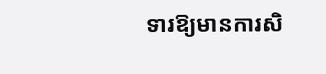ទារឱ្យមានការសិ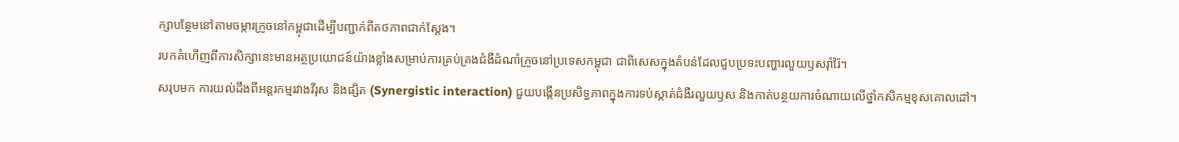ក្សាបន្ថែមនៅតាមចម្ការក្រូចនៅកម្ពុជាដើម្បីបញ្ជាក់ពីតថភាពជាក់ស្តែង។
របកគំហើញពីការសិក្សានេះមានអត្ថប្រយោជន៍យ៉ាងខ្លាំងសម្រាប់ការគ្រប់គ្រងជំងឺដំណាំក្រូចនៅប្រទេសកម្ពុជា ជាពិសេសក្នុងតំបន់ដែលជួបប្រទះបញ្ហារលួយឫសរ៉ាំរ៉ៃ។
សរុបមក ការយល់ដឹងពីអន្តរកម្មរវាងវីរុស និងផ្សិត (Synergistic interaction) ជួយបង្កើនប្រសិទ្ធភាពក្នុងការទប់ស្កាត់ជំងឺរលួយឫស និងកាត់បន្ថយការចំណាយលើថ្នាំកសិកម្មខុសគោលដៅ។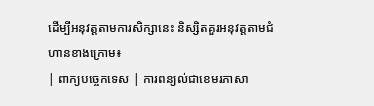ដើម្បីអនុវត្តតាមការសិក្សានេះ និស្សិតគួរអនុវត្តតាមជំហានខាងក្រោម៖
| ពាក្យបច្ចេកទេស | ការពន្យល់ជាខេមរភាសា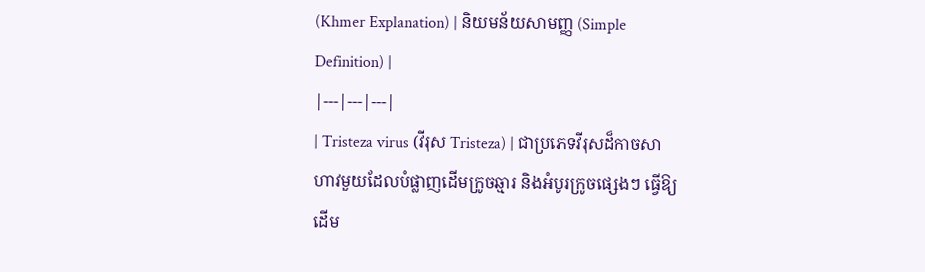(Khmer Explanation) | និយមន័យសាមញ្ញ (Simple Definition) |
|---|---|---|
| Tristeza virus (វីរុស Tristeza) | ជាប្រភេទវីរុសដ៏កាចសាហាវមួយដែលបំផ្លាញដើមក្រូចឆ្មារ និងអំបូរក្រូចផ្សេងៗ ធ្វើឱ្យដើម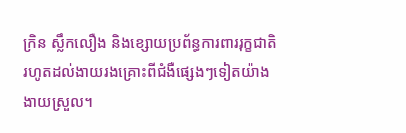ក្រិន ស្លឹកលឿង និងខ្សោយប្រព័ន្ធការពាររុក្ខជាតិ រហូតដល់ងាយរងគ្រោះពីជំងឺផ្សេងៗទៀតយ៉ាងងាយស្រួល។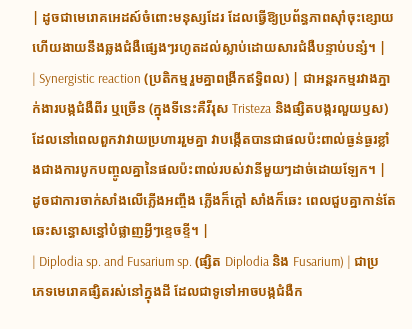| ដូចជាមេរោគអេដស៍ចំពោះមនុស្សដែរ ដែលធ្វើឱ្យប្រព័ន្ធភាពស៊ាំចុះខ្សោយ ហើយងាយនឹងឆ្លងជំងឺផ្សេងៗរហូតដល់ស្លាប់ដោយសារជំងឺបន្ទាប់បន្សំ។ |
| Synergistic reaction (ប្រតិកម្មរួមគ្នាពង្រីកឥទ្ធិពល) | ជាអន្តរកម្មរវាងភ្នាក់ងារបង្កជំងឺពីរ ឬច្រើន (ក្នុងទីនេះគឺវីរុស Tristeza និងផ្សិតបង្ករលួយឫស) ដែលនៅពេលពួកវាវាយប្រហាររួមគ្នា វាបង្កើតបានជាផលប៉ះពាល់ធ្ងន់ធ្ងរខ្លាំងជាងការបូកបញ្ចូលគ្នានៃផលប៉ះពាល់របស់វានីមួយៗដាច់ដោយឡែក។ | ដូចជាការចាក់សាំងលើភ្លើងអញ្ចឹង ភ្លើងក៏ក្តៅ សាំងក៏ឆេះ ពេលជួបគ្នាកាន់តែឆេះសន្ធោសន្ធៅបំផ្លាញអ្វីៗខ្ទេចខ្ទី។ |
| Diplodia sp. and Fusarium sp. (ផ្សិត Diplodia និង Fusarium) | ជាប្រភេទមេរោគផ្សិតរស់នៅក្នុងដី ដែលជាទូទៅអាចបង្កជំងឺក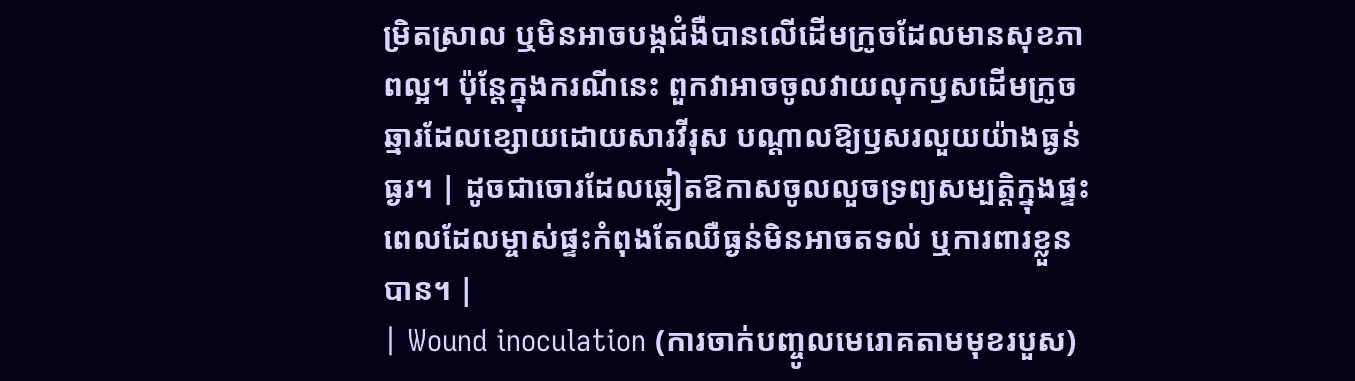ម្រិតស្រាល ឬមិនអាចបង្កជំងឺបានលើដើមក្រូចដែលមានសុខភាពល្អ។ ប៉ុន្តែក្នុងករណីនេះ ពួកវាអាចចូលវាយលុកឫសដើមក្រូចឆ្មារដែលខ្សោយដោយសារវីរុស បណ្តាលឱ្យឫសរលួយយ៉ាងធ្ងន់ធ្ងរ។ | ដូចជាចោរដែលឆ្លៀតឱកាសចូលលួចទ្រព្យសម្បត្តិក្នុងផ្ទះ ពេលដែលម្ចាស់ផ្ទះកំពុងតែឈឺធ្ងន់មិនអាចតទល់ ឬការពារខ្លួនបាន។ |
| Wound inoculation (ការចាក់បញ្ចូលមេរោគតាមមុខរបួស)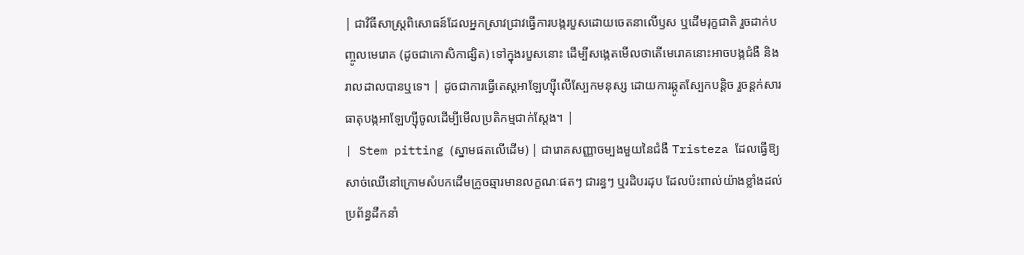| ជាវិធីសាស្ត្រពិសោធន៍ដែលអ្នកស្រាវជ្រាវធ្វើការបង្ករបួសដោយចេតនាលើឫស ឬដើមរុក្ខជាតិ រួចដាក់បញ្ចូលមេរោគ (ដូចជាកោសិកាផ្សិត) ទៅក្នុងរបួសនោះ ដើម្បីសង្កេតមើលថាតើមេរោគនោះអាចបង្កជំងឺ និងរាលដាលបានឬទេ។ | ដូចជាការធ្វើតេស្តអាឡែហ្ស៊ីលើស្បែកមនុស្ស ដោយការឆ្កូតស្បែកបន្តិច រួចន្តក់សារធាតុបង្កអាឡែហ្ស៊ីចូលដើម្បីមើលប្រតិកម្មជាក់ស្តែង។ |
| Stem pitting (ស្នាមផតលើដើម) | ជារោគសញ្ញាចម្បងមួយនៃជំងឺ Tristeza ដែលធ្វើឱ្យសាច់ឈើនៅក្រោមសំបកដើមក្រូចឆ្មារមានលក្ខណៈផតៗ ជារន្ធៗ ឬរដិបរដុប ដែលប៉ះពាល់យ៉ាងខ្លាំងដល់ប្រព័ន្ធដឹកនាំ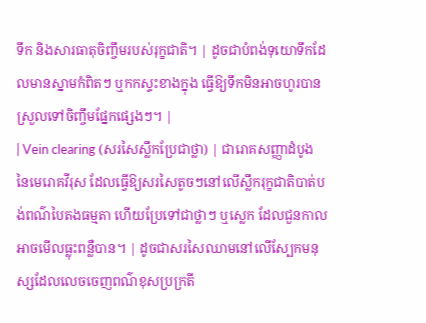ទឹក និងសារធាតុចិញ្ចឹមរបស់រុក្ខជាតិ។ | ដូចជាបំពង់ទុយោទឹកដែលមានស្នាមកំពិតៗ ឬកកស្ទះខាងក្នុង ធ្វើឱ្យទឹកមិនអាចហូរបានស្រួលទៅចិញ្ចឹមផ្នែកផ្សេងៗ។ |
| Vein clearing (សរសៃស្លឹកប្រែជាថ្លា) | ជារោគសញ្ញាដំបូងនៃមេរោគវីរុស ដែលធ្វើឱ្យសរសៃតូចៗនៅលើស្លឹករុក្ខជាតិបាត់បង់ពណ៌បៃតងធម្មតា ហើយប្រែទៅជាថ្លាៗ ឬស្លេក ដែលជួនកាលអាចមើលធ្លុះពន្លឺបាន។ | ដូចជាសរសៃឈាមនៅលើស្បែកមនុស្សដែលលេចចេញពណ៌ខុសប្រក្រតី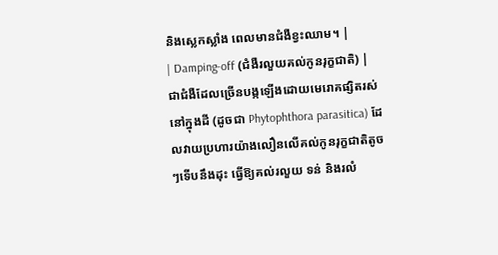និងស្លេកស្លាំង ពេលមានជំងឺខ្វះឈាម។ |
| Damping-off (ជំងឺរលួយគល់កូនរុក្ខជាតិ) | ជាជំងឺដែលច្រើនបង្កឡើងដោយមេរោគផ្សិតរស់នៅក្នុងដី (ដូចជា Phytophthora parasitica) ដែលវាយប្រហារយ៉ាងលឿនលើគល់កូនរុក្ខជាតិតូចៗទើបនឹងដុះ ធ្វើឱ្យគល់រលួយ ទន់ និងរលំ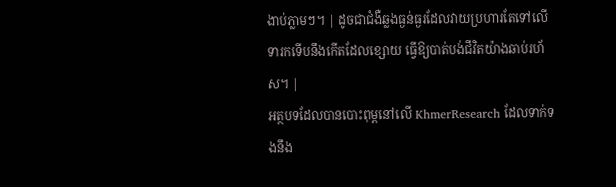ងាប់ភ្លាមៗ។ | ដូចជាជំងឺឆ្លងធ្ងន់ធ្ងរដែលវាយប្រហារតែទៅលើទារកទើបនឹងកើតដែលខ្សោយ ធ្វើឱ្យបាត់បង់ជីវិតយ៉ាងឆាប់រហ័ស។ |
អត្ថបទដែលបានបោះពុម្ពនៅលើ KhmerResearch ដែលទាក់ទងនឹង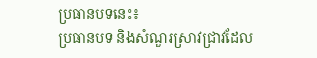ប្រធានបទនេះ៖
ប្រធានបទ និងសំណួរស្រាវជ្រាវដែល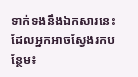ទាក់ទងនឹងឯកសារនេះ ដែលអ្នកអាចស្វែងរកបន្ថែម៖